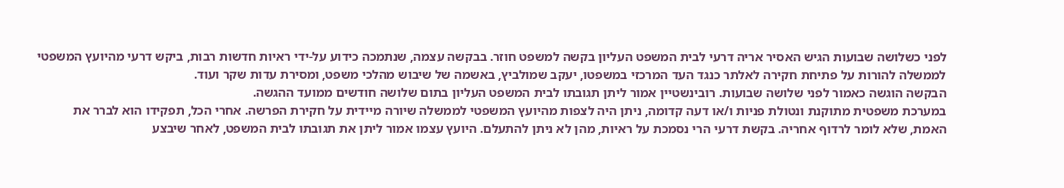לפני כשלושה שבועות הגיש האסיר אריה דרעי לבית המשפט העליון בקשה למשפט חוזר. בבקשה עצמה, שנתמכה כידוע על-ידי ראיות חדשות רבות, ביקש דרעי מהיועץ המשפטי לממשלה להורות על פתיחת חקירה לאלתר כנגד העד המרכזי במשפטו, יעקב שמולביץ, באשמה של שיבוש מהלכי משפט, ומסירת עדות שקר ועוד.
הבקשה הוגשה כאמור לפני שלושה שבועות. רובינשטיין אמור ליתן תגובתו לבית המשפט העליון בתום שלושה חודשים ממועד ההגשה.
במערכת משפטית מתוקנת ונטולת פניות ו/או דעה קדומה, ניתן היה לצפות מהיועץ המשפטי לממשלה שיורה מיידית על חקירת הפרשה. אחרי הכל, תפקידו הוא לברר את האמת, שלא לומר לרדוף אחריה. בקשת דרעי הרי נסמכת על ראיות, מהן לא ניתן להתעלם. היועץ עצמו אמור ליתן את תגובתו לבית המשפט, לאחר שיבצע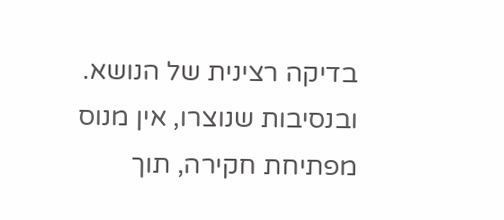בדיקה רצינית של הנושא. ובנסיבות שנוצרו, אין מנוס מפתיחת חקירה, תוך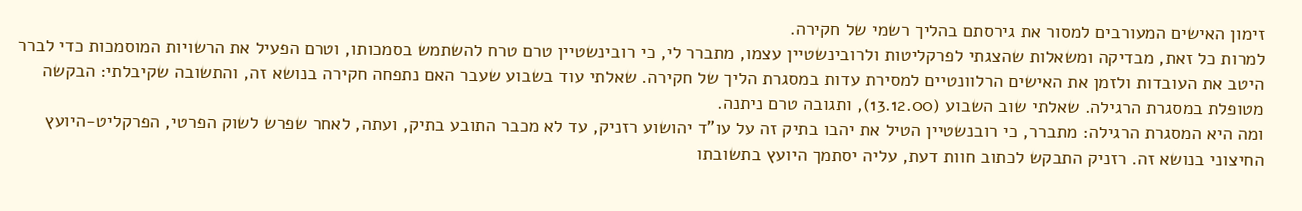זימון האישים המעורבים למסור את גירסתם בהליך רשמי של חקירה.
למרות כל זאת, מבדיקה ומשאלות שהצגתי לפרקליטות ולרובינשטיין עצמו, מתברר לי, כי רובינשטיין טרם טרח להשתמש בסמכותו, וטרם הפעיל את הרשויות המוסמכות כדי לברר היטב את העובדות ולזמן את האישים הרלוונטיים למסירת עדות במסגרת הליך של חקירה. שאלתי עוד בשבוע שעבר האם נתפחה חקירה בנושא זה, והתשובה שקיבלתי: הבקשה מטופלת במסגרת הרגילה. שאלתי שוב השבוע (13.12.00), ותגובה טרם ניתנה.
ומה היא המסגרת הרגילה: מתברר, כי רובנשטיין הטיל את יהבו בתיק זה על עו"ד יהושוע רזניק, עד לא מכבר התובע בתיק, ועתה, לאחר שפרש לשוק הפרטי, הפרקליט-היועץ החיצוני בנושא זה. רזניק התבקש לכתוב חוות דעת, עליה יסתמך היועץ בתשובתו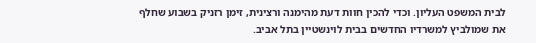לבית המשפט העליון. וכדי להכין חוות דעת מהימנה ורצינית, זימן רזניק בשבוע שחלף את שמולביץ למשרדיו החדשים בבית לוינשטיין בתל אביב.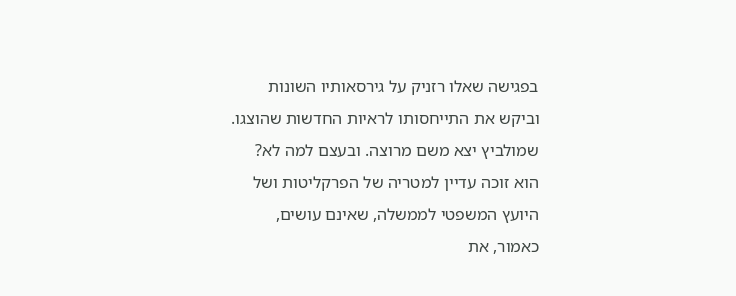בפגישה שאלו רזניק על גירסאותיו השונות וביקש את התייחסותו לראיות החדשות שהוצגו. שמולביץ יצא משם מרוצה. ובעצם למה לא? הוא זוכה עדיין למטריה של הפרקליטות ושל היועץ המשפטי לממשלה, שאינם עושים, כאמור, את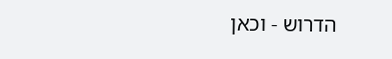הדרוש - וכאן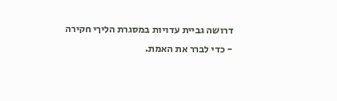דרושה גביית עדויות במסגרת הליךי חקירה - כדי לברר את האמת.